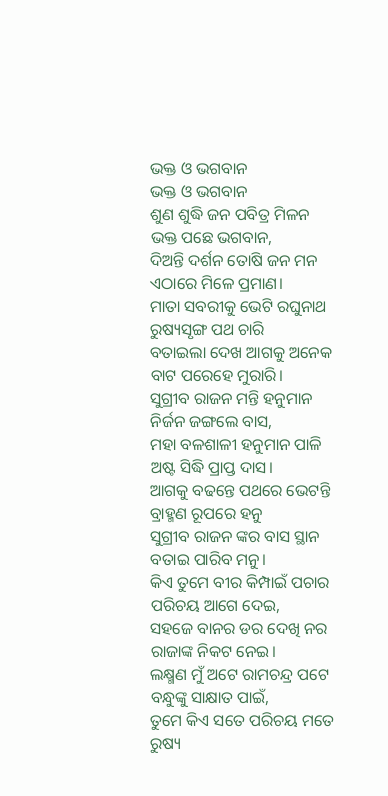ଭକ୍ତ ଓ ଭଗବାନ
ଭକ୍ତ ଓ ଭଗବାନ
ଶୁଣ ଶୁଦ୍ଧି ଜନ ପବିତ୍ର ମିଳନ
ଭକ୍ତ ପଛେ ଭଗବାନ,
ଦିଅନ୍ତି ଦର୍ଶନ ତୋଷି ଜନ ମନ
ଏଠାରେ ମିଳେ ପ୍ରମାଣ।
ମାତା ସବରୀକୁ ଭେଟି ରଘୁନାଥ
ରୁଷ୍ୟସୃଙ୍ଗ ପଥ ଚାରି
ବତାଇଲା ଦେଖ ଆଗକୁ ଅନେକ
ବାଟ ପରେହେ ମୁରାରି।
ସୁଗ୍ରୀବ ରାଜନ ମନ୍ତି ହନୁମାନ
ନିର୍ଜନ ଜଙ୍ଗଲେ ବାସ,
ମହା ବଳଶାଳୀ ହନୁମାନ ପାଳି
ଅଷ୍ଟ ସିଦ୍ଧି ପ୍ରାପ୍ତ ଦାସ।
ଆଗକୁ ବଢନ୍ତେ ପଥରେ ଭେଟନ୍ତି
ବ୍ରାହ୍ମଣ ରୂପରେ ହନୁ
ସୁଗ୍ରୀବ ରାଜନ ଙ୍କର ବାସ ସ୍ଥାନ
ବତାଇ ପାରିବ ମନୁ।
କିଏ ତୁମେ ବୀର କିମ୍ପାଇଁ ପଚାର
ପରିଚୟ ଆଗେ ଦେଇ,
ସହଜେ ବାନର ଡର ଦେଖି ନର
ରାଜାଙ୍କ ନିକଟ ନେଇ।
ଲକ୍ଷ୍ମଣ ମୁଁ ଅଟେ ରାମଚନ୍ଦ୍ର ପଟେ
ବନ୍ଧୁଙ୍କୁ ସାକ୍ଷାତ ପାଇଁ,
ତୁମେ କିଏ ସତେ ପରିଚୟ ମତେ
ରୁଷ୍ୟ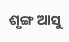ଶୃଙ୍ଗ ଆସୁ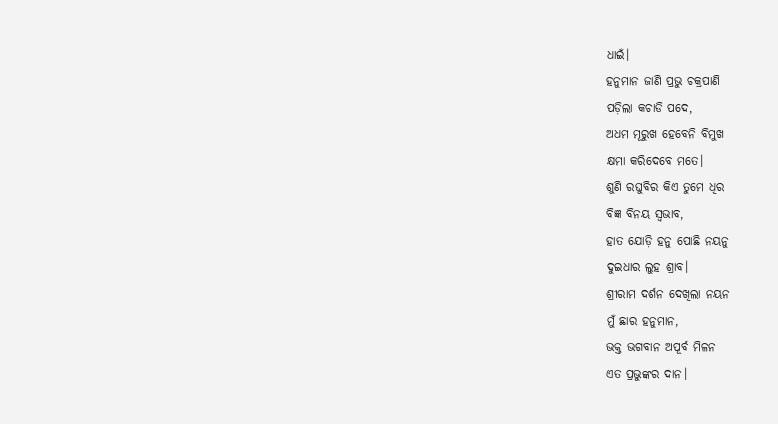ଧାଇଁ।
ହନୁମାନ ଜାଣି ପ୍ରଭୁ ଚକ୍ରପାଣି
ପଡ଼ିଲା କଚାଡି ପଦେ,
ଅଧମ ମୂରୁଖ ହେବେନି ବିମୁଖ
କ୍ଷମା କରିଦେବେ ମତେ।
ଶୁଣି ରଘୁବିର କିଏ ତୁମେ ଧିର
ବିଜ୍ଞ ବିନୟ ସ୍ଵଭାବ,
ହାତ ଯୋଡ଼ି ହନୁ ପୋଛି ନୟନୁ
ଦୁଇଧାର ଲୁହ ଶ୍ରାବ।
ଶ୍ରୀରାମ ଦର୍ଶନ ଦେଖିଲା ନୟନ
ମୁଁ ଛାର ହନୁମାନ,
ଭକ୍ତ ଭଗବାନ ଅପୂର୍ବ ମିଳନ
ଏତ ପ୍ରଭୁଙ୍କର ଦାନ।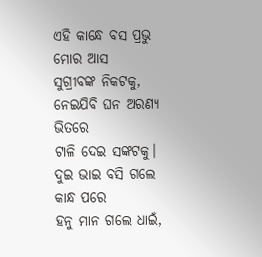ଏହି କାନ୍ଧେ ବସ ପ୍ରଭୁ ମୋର ଆସ
ସୁଗ୍ରୀବଙ୍କ ନିକଟକୁ,
ନେଇଯିବି ଘନ ଅରଣ୍ୟ ଭିତରେ
ଟାଳି ଦେଇ ସଙ୍କଟକୁ।
ଦୁଇ ଭାଇ ବସି ଗଲେ କାନ୍ଧ ପରେ
ହନୁ ମାନ ଗଲେ ଧାଇଁ,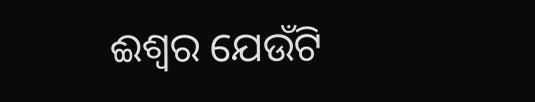ଈଶ୍ୱର ଯେଉଁଟି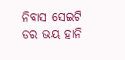ନିବାସ ସେଇଟି
ଡର ଭୟ ହାନି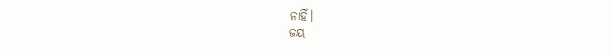ନାହିଁ।
ଜୟ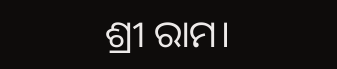ଶ୍ରୀ ରାମ।